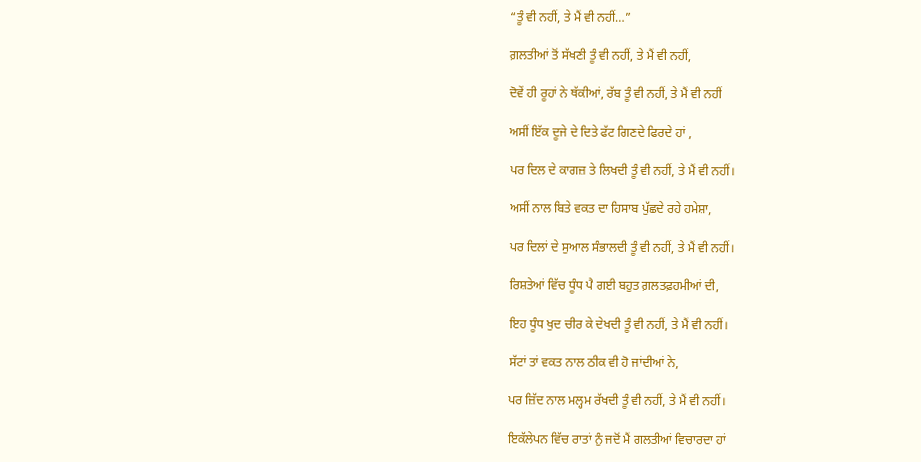“ਤੂੰ ਵੀ ਨਹੀਂ, ਤੇ ਮੈਂ ਵੀ ਨਹੀਂ…”

ਗ਼ਲਤੀਆਂ ਤੋਂ ਸੱਖਣੀ ਤੂੰ ਵੀ ਨਹੀਂ, ਤੇ ਮੈਂ ਵੀ ਨਹੀਂ,

ਦੋਵੇਂ ਹੀ ਰੂਹਾਂ ਨੇ ਥੱਕੀਆਂ, ਰੱਬ ਤੂੰ ਵੀ ਨਹੀਂ, ਤੇ ਮੈਂ ਵੀ ਨਹੀਂ

ਅਸੀਂ ਇੱਕ ਦੂਜੇ ਦੇ ਦਿਤੇ ਫੱਟ ਗਿਣਦੇ ਫਿਰਦੇ ਹਾਂ ,

ਪਰ ਦਿਲ ਦੇ ਕਾਗਜ਼ ਤੇ ਲਿਖਦੀ ਤੂੰ ਵੀ ਨਹੀਂ, ਤੇ ਮੈਂ ਵੀ ਨਹੀਂ।

ਅਸੀਂ ਨਾਲ ਬਿਤੇ ਵਕਤ ਦਾ ਹਿਸਾਬ ਪੁੱਛਦੇ ਰਹੇ ਹਮੇਸ਼ਾ,

ਪਰ ਦਿਲਾਂ ਦੇ ਸੁਆਲ ਸੰਭਾਲਦੀ ਤੂੰ ਵੀ ਨਹੀਂ, ਤੇ ਮੈਂ ਵੀ ਨਹੀਂ।

ਰਿਸ਼ਤੇਆਂ ਵਿੱਚ ਧੂੰਧ ਪੈ ਗਈ ਬਹੁਤ ਗ਼ਲਤਫ਼ਹਮੀਆਂ ਦੀ,

ਇਹ ਧੂੰਧ ਖੁਦ ਚੀਰ ਕੇ ਦੇਖਦੀ ਤੂੰ ਵੀ ਨਹੀਂ, ਤੇ ਮੈਂ ਵੀ ਨਹੀਂ।

ਸੱਟਾਂ ਤਾਂ ਵਕਤ ਨਾਲ ਠੀਕ ਵੀ ਹੋ ਜਾਂਦੀਆਂ ਨੇ,

ਪਰ ਜ਼ਿੱਦ ਨਾਲ ਮਲ੍ਹਮ ਰੱਖਦੀ ਤੂੰ ਵੀ ਨਹੀਂ, ਤੇ ਮੈਂ ਵੀ ਨਹੀਂ।

ਇਕੱਲੇਪਨ ਵਿੱਚ ਰਾਤਾਂ ਨੁੰ ਜਦੋਂ ਮੈਂ ਗਲਤੀਆਂ ਵਿਚਾਰਦਾ ਹਾਂ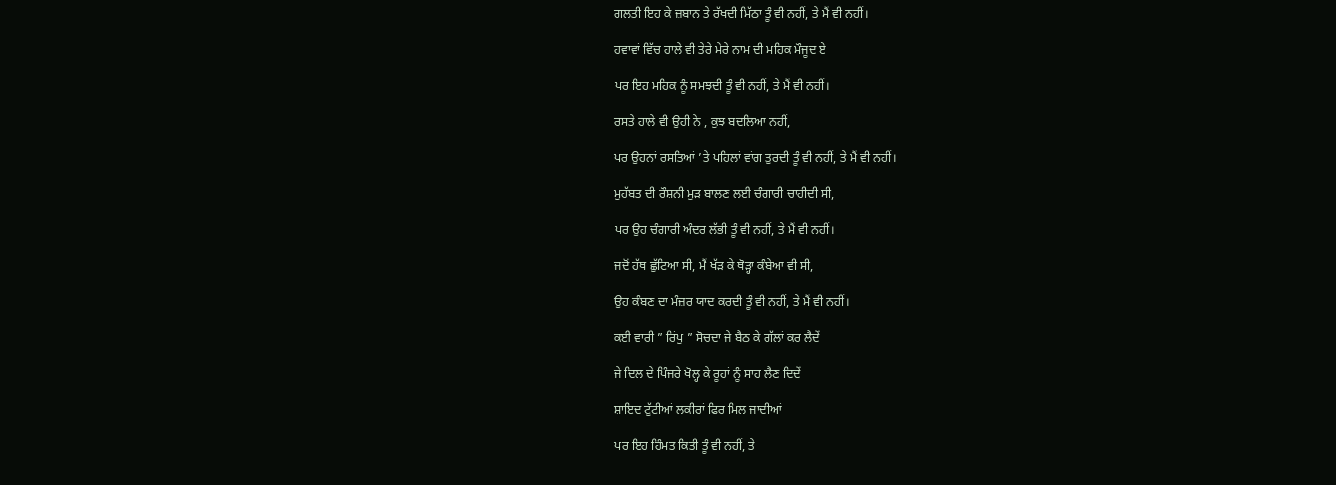ਗਲਤੀ ਇਹ ਕੇ ਜ਼ਬਾਨ ਤੇ ਰੱਖਦੀ ਮਿੱਠਾ ਤੂੰ ਵੀ ਨਹੀਂ, ਤੇ ਮੈਂ ਵੀ ਨਹੀਂ।

ਹਵਾਵਾਂ ਵਿੱਚ ਹਾਲੇ ਵੀ ਤੇਰੇ ਮੇਰੇ ਨਾਮ ਦੀ ਮਹਿਕ ਮੌਜੂਦ ਏ

ਪਰ ਇਹ ਮਹਿਕ ਨੂੰ ਸਮਝਦੀ ਤੂੰ ਵੀ ਨਹੀਂ, ਤੇ ਮੈਂ ਵੀ ਨਹੀਂ।

ਰਸਤੇ ਹਾਲੇ ਵੀ ਉਹੀ ਨੇ , ਕੁਝ ਬਦਲਿਆ ਨਹੀਂ,

ਪਰ ਉਹਨਾਂ ਰਸਤਿਆਂ ’ਤੇ ਪਹਿਲਾਂ ਵਾਂਗ ਤੁਰਦੀ ਤੂੰ ਵੀ ਨਹੀਂ, ਤੇ ਮੈਂ ਵੀ ਨਹੀਂ।

ਮੁਹੱਬਤ ਦੀ ਰੌਸ਼ਨੀ ਮੁੜ ਬਾਲਣ ਲਈ ਚੰਗਾਰੀ ਚਾਹੀਦੀ ਸੀ,

ਪਰ ਉਹ ਚੰਗਾਰੀ ਅੰਦਰ ਲੱਭੀ ਤੂੰ ਵੀ ਨਹੀਂ, ਤੇ ਮੈਂ ਵੀ ਨਹੀਂ।

ਜਦੋਂ ਹੱਥ ਛੁੱਟਿਆ ਸੀ, ਮੈਂ ਖੱੜ ਕੇ ਥੋੜ੍ਹਾ ਕੰਬੇਆ ਵੀ ਸੀ,

ਉਹ ਕੰਬਣ ਦਾ ਮੰਜ਼ਰ ਯਾਦ ਕਰਦੀ ਤੂੰ ਵੀ ਨਹੀਂ, ਤੇ ਮੈਂ ਵੀ ਨਹੀਂ।

ਕਈ ਵਾਰੀ ” ਰਿਂਪੁ ” ਸੋਚਦਾ ਜੇ ਬੈਠ ਕੇ ਗੱਲਾਂ ਕਰ ਲੈਦੇਂ

ਜੇ ਦਿਲ ਦੇ ਪਿੰਜਰੇ ਖੋਲ੍ਹ ਕੇ ਰੂਹਾਂ ਨੂੰ ਸਾਹ ਲੈਣ ਦਿਦੇਂ

ਸ਼ਾਇਦ ਟੁੱਟੀਆਂ ਲਕੀਰਾਂ ਫਿਰ ਮਿਲ ਜਾਦੀਆਂ

ਪਰ ਇਹ ਹਿੰਮਤ ਕਿਤੀ ਤੂੰ ਵੀ ਨਹੀਂ, ਤੇ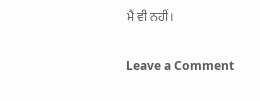ਮੈਂ ਵੀ ਨਹੀਂ।

Leave a Comment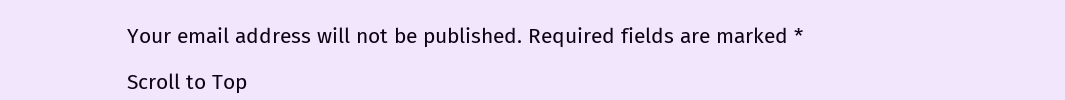Your email address will not be published. Required fields are marked *

Scroll to Top